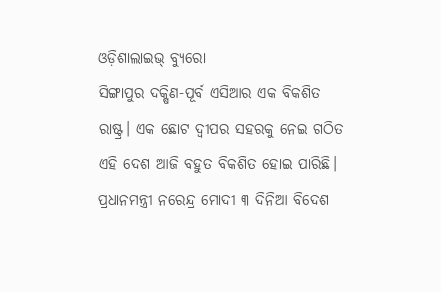ଓଡ଼ିଶାଲାଇଭ୍ ବ୍ୟୁରୋ
ସିଙ୍ଗାପୁର ଦକ୍ଷିଣ-ପୂର୍ବ ଏସିଆର ଏକ ବିକଶିତ ରାଷ୍ଟ୍ର। ଏକ ଛୋଟ ଦ୍ଵୀପର ସହରକୁ ନେଇ ଗଠିତ ଏହି ଦେଶ ଆଜି ବହୁତ ବିକଶିତ ହୋଇ ପାରିଛି। ପ୍ରଧାନମନ୍ତ୍ରୀ ନରେନ୍ଦ୍ର ମୋଦୀ ୩ ଦିନିଆ ବିଦେଶ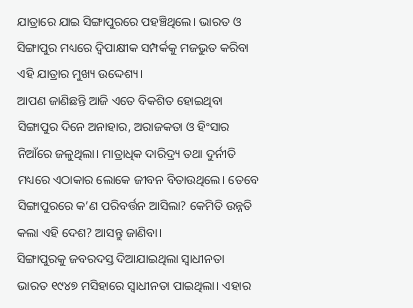ଯାତ୍ରାରେ ଯାଇ ସିଙ୍ଗାପୁରରେ ପହଞ୍ଚିଥିଲେ। ଭାରତ ଓ ସିଙ୍ଗାପୁର ମଧ୍ୟରେ ଦ୍ଵିପାକ୍ଷୀକ ସମ୍ପର୍କକୁ ମଜଭୁତ କରିବା ଏହି ଯାତ୍ରାର ମୁଖ୍ୟ ଉଦ୍ଦେଶ୍ୟ।
ଆପଣ ଜାଣିଛନ୍ତି ଆଜି ଏତେ ବିକଶିତ ହୋଇଥିବା ସିଙ୍ଗାପୁର ଦିନେ ଅନାହାର, ଅରାଜକତା ଓ ହିଂସାର ନିଆଁରେ ଜଳୁଥିଲା। ମାତ୍ରାଧିକ ଦାରିଦ୍ର୍ୟ ତଥା ଦୁର୍ନୀତି ମଧ୍ୟରେ ଏଠାକାର ଲୋକେ ଜୀବନ ବିତାଉଥିଲେ। ତେବେ ସିଙ୍ଗାପୁରରେ କ’ଣ ପରିବର୍ତ୍ତନ ଆସିଲା? କେମିତି ଉନ୍ନତି କଲା ଏହି ଦେଶ? ଆସନ୍ତୁ ଜାଣିବା।
ସିଙ୍ଗାପୁରକୁ ଜବରଦସ୍ତ ଦିଆଯାଇଥିଲା ସ୍ୱାଧୀନତା
ଭାରତ ୧୯୪୭ ମସିହାରେ ସ୍ୱାଧୀନତା ପାଇଥିଲା। ଏହାର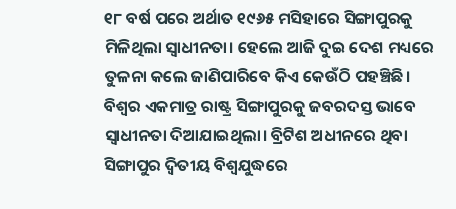୧୮ ବର୍ଷ ପରେ ଅର୍ଥାତ ୧୯୬୫ ମସିହାରେ ସିଙ୍ଗାପୁରକୁ ମିଳିଥିଲା ସ୍ୱାଧୀନତା। ହେଲେ ଆଜି ଦୁଇ ଦେଶ ମଧ୍ୟରେ ତୁଳନା କଲେ ଜାଣିପାରିବେ କିଏ କେଉଁଠି ପହଞ୍ଚିଛି।
ବିଶ୍ୱର ଏକମାତ୍ର ରାଷ୍ଟ୍ର ସିଙ୍ଗାପୁରକୁ ଜବରଦସ୍ତ ଭାବେ ସ୍ୱାଧୀନତା ଦିଆଯାଇଥିଲା। ବ୍ରିଟିଶ ଅଧୀନରେ ଥିବା ସିଙ୍ଗାପୁର ଦ୍ଵିତୀୟ ବିଶ୍ଵଯୁଦ୍ଧରେ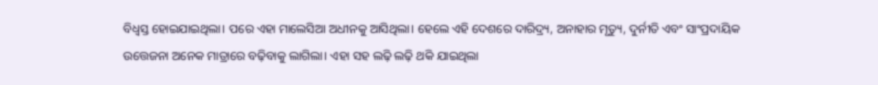ବିଧ୍ୱସ୍ତ ହୋଇଯାଇଥିଲା। ପରେ ଏହା ମାଲେସିଆ ଅଧୀନକୁ ଆସିଥିଲା। ହେଲେ ଏହି ଦେଶରେ ଦାରିଦ୍ର୍ୟ, ଅନାହାର ମୃତ୍ୟୁ, ଦୁର୍ନୀତି ଏବଂ ସାଂପ୍ରଦାୟିକ ଉତ୍ତେଜନା ଅନେକ ମାତ୍ରାରେ ବଢ଼ିବାକୁ ଲାଗିଲା। ଏହା ସହ ଲଢ଼ି ଲଢ଼ି ଥକି ଯାଇଥିଲା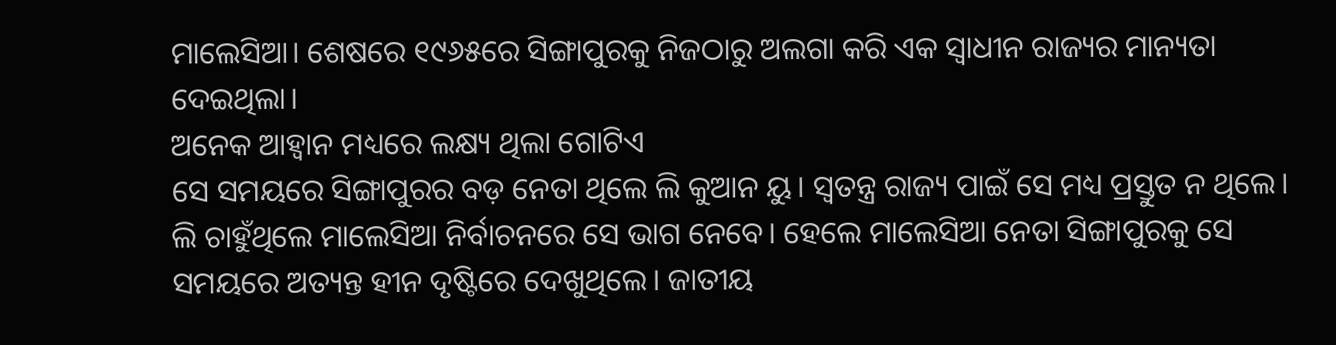ମାଲେସିଆ। ଶେଷରେ ୧୯୬୫ରେ ସିଙ୍ଗାପୁରକୁ ନିଜଠାରୁ ଅଲଗା କରି ଏକ ସ୍ୱାଧୀନ ରାଜ୍ୟର ମାନ୍ୟତା ଦେଇଥିଲା।
ଅନେକ ଆହ୍ୱାନ ମଧ୍ୟରେ ଲକ୍ଷ୍ୟ ଥିଲା ଗୋଟିଏ
ସେ ସମୟରେ ସିଙ୍ଗାପୁରର ବଡ଼ ନେତା ଥିଲେ ଲି କୁଆନ ୟୁ। ସ୍ୱତନ୍ତ୍ର ରାଜ୍ୟ ପାଇଁ ସେ ମଧ୍ୟ ପ୍ରସ୍ତୁତ ନ ଥିଲେ। ଲି ଚାହୁଁଥିଲେ ମାଲେସିଆ ନିର୍ବାଚନରେ ସେ ଭାଗ ନେବେ। ହେଲେ ମାଲେସିଆ ନେତା ସିଙ୍ଗାପୁରକୁ ସେ ସମୟରେ ଅତ୍ୟନ୍ତ ହୀନ ଦୃଷ୍ଟିରେ ଦେଖୁଥିଲେ। ଜାତୀୟ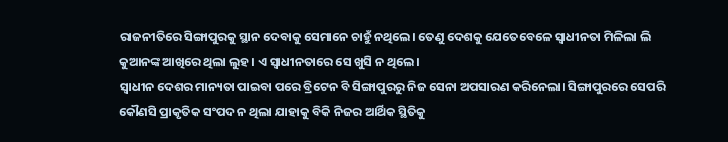ରାଜନୀତିରେ ସିଙ୍ଗାପୁରକୁ ସ୍ଥାନ ଦେବାକୁ ସେମାନେ ଚାହୁଁ ନଥିଲେ। ତେଣୁ ଦେଶକୁ ଯେତେବେଳେ ସ୍ୱାଧୀନତା ମିଳିଲା ଲି କୁଆନଙ୍କ ଆଖିରେ ଥିଲା ଲୁହ। ଏ ସ୍ୱାଧୀନତାରେ ସେ ଖୁସି ନ ଥିଲେ।
ସ୍ୱାଧୀନ ଦେଶର ମାନ୍ୟତା ପାଇବା ପରେ ବ୍ରିଟେନ ବି ସିଙ୍ଗାପୁରରୁ ନିଜ ସେନା ଅପସାରଣ କରିନେଲା। ସିଙ୍ଗାପୁରରେ ସେପରି କୌଣସି ପ୍ରାକୃତିକ ସଂପଦ ନ ଥିଲା ଯାହାକୁ ବିକି ନିଜର ଆର୍ଥିକ ସ୍ଥିତିକୁ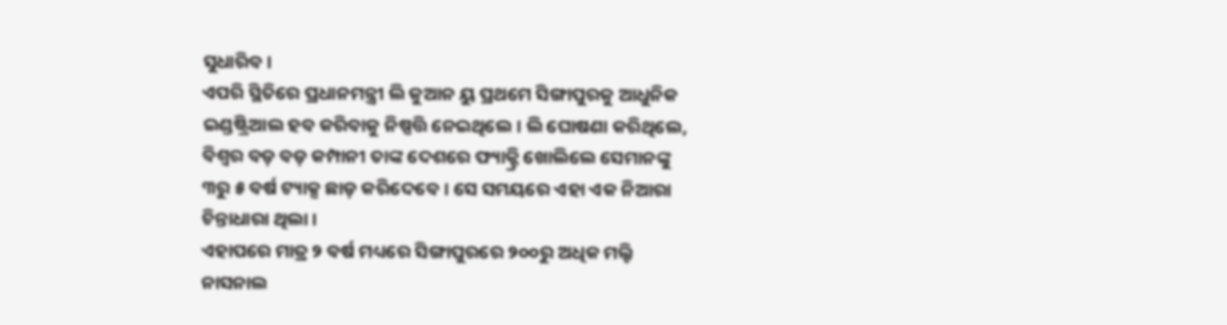ସୁଧାରିବ।
ଏପରି ସ୍ଥିତିରେ ପ୍ରଧାନମନ୍ତ୍ରୀ ଲି କୁଆନ ୟୁ ପ୍ରଥମେ ସିଙ୍ଗାପୁରକୁ ଆଧୁନିକ ଇଣ୍ଡଷ୍ଟ୍ରିଆଲ ହବ କରିବାକୁ ନିଷ୍ପତ୍ତି ନେଇଥିଲେ। ଲି ଘୋଷଣା କରିଥିଲେ, ବିଶ୍ୱର ବଡ଼ ବଡ଼ କମ୍ପାନୀ ତାଙ୍କ ଦେଶରେ ଫ୍ୟାକ୍ଟ୍ରି ଖୋଲିଲେ ସେମାନଙ୍କୁ ୩ରୁ ୫ ବର୍ଷ ଟ୍ୟାକ୍ସ ଛାଡ଼ କରିଦେବେ। ସେ ସମୟରେ ଏହା ଏକ ନିଆରା ଚିନ୍ତାଧାରା ଥିଲା।
ଏହାପରେ ମାତ୍ର ୨ ବର୍ଷ ମଧ୍ୟରେ ସିଙ୍ଗାପୁରରେ ୨୦୦ରୁ ଅଧିକ ମଲ୍ଟି ନାସନାଲ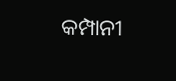କମ୍ପାନୀ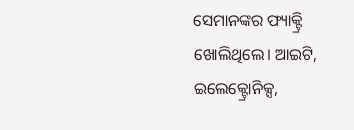ସେମାନଙ୍କର ଫ୍ୟାକ୍ଟ୍ରି ଖୋଲିଥିଲେ। ଆଇଟି, ଇଲେକ୍ଟ୍ରୋନିକ୍ସ,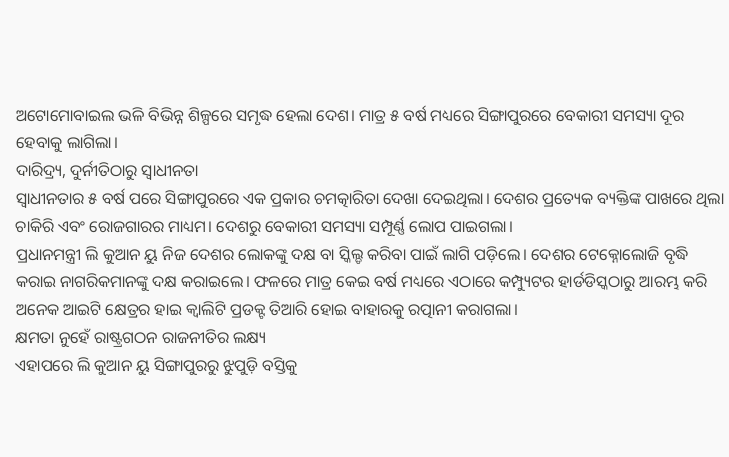ଅଟୋମୋବାଇଲ ଭଳି ବିଭିନ୍ନ ଶିଳ୍ପରେ ସମୃଦ୍ଧ ହେଲା ଦେଶ। ମାତ୍ର ୫ ବର୍ଷ ମଧ୍ୟରେ ସିଙ୍ଗାପୁରରେ ବେକାରୀ ସମସ୍ୟା ଦୂର ହେବାକୁ ଲାଗିଲା।
ଦାରିଦ୍ର୍ୟ, ଦୁର୍ନୀତିଠାରୁ ସ୍ୱାଧୀନତା
ସ୍ୱାଧୀନତାର ୫ ବର୍ଷ ପରେ ସିଙ୍ଗାପୁରରେ ଏକ ପ୍ରକାର ଚମତ୍କାରିତା ଦେଖା ଦେଇଥିଲା। ଦେଶର ପ୍ରତ୍ୟେକ ବ୍ୟକ୍ତିଙ୍କ ପାଖରେ ଥିଲା ଚାକିରି ଏବଂ ରୋଜଗାରର ମାଧ୍ୟମ। ଦେଶରୁ ବେକାରୀ ସମସ୍ୟା ସମ୍ପୂର୍ଣ୍ଣ ଲୋପ ପାଇଗଲା।
ପ୍ରଧାନମନ୍ତ୍ରୀ ଲି କୁଆନ ୟୁ ନିଜ ଦେଶର ଲୋକଙ୍କୁ ଦକ୍ଷ ବା ସ୍କିଲ୍ଡ କରିବା ପାଇଁ ଲାଗି ପଡ଼ିଲେ। ଦେଶର ଟେକ୍ନୋଲୋଜି ବୃଦ୍ଧି କରାଇ ନାଗରିକମାନଙ୍କୁ ଦକ୍ଷ କରାଇଲେ। ଫଳରେ ମାତ୍ର କେଇ ବର୍ଷ ମଧ୍ୟରେ ଏଠାରେ କମ୍ପ୍ୟୁଟର ହାର୍ଡଡିସ୍କଠାରୁ ଆରମ୍ଭ କରି ଅନେକ ଆଇଟି କ୍ଷେତ୍ରର ହାଇ କ୍ୱାଲିଟି ପ୍ରଡକ୍ଟ ତିଆରି ହୋଇ ବାହାରକୁ ରତ୍ପାନୀ କରାଗଲା।
କ୍ଷମତା ନୁହେଁ ରାଷ୍ଟ୍ରଗଠନ ରାଜନୀତିର ଲକ୍ଷ୍ୟ
ଏହାପରେ ଲି କୁଆନ ୟୁ ସିଙ୍ଗାପୁରରୁ ଝୁପୁଡ଼ି ବସ୍ତିକୁ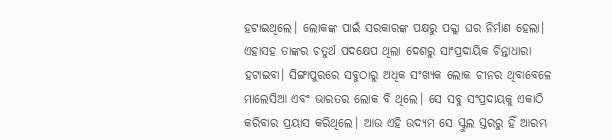ହଟାଇଥିଲେ। ଲୋକଙ୍କ ପାଇଁ ସରକାରଙ୍କ ପକ୍ଷରୁ ପକ୍କା ଘର ନିର୍ମାଣ ହେଲା। ଏହାସହ ତାଙ୍କର ଚତୁର୍ଥ ପଦକ୍ଷେପ ଥିଲା ଦେଶରୁ ସାଂପ୍ରଦାୟିକ ଚିନ୍ତାଧାରା ହଟାଇବା। ସିଙ୍ଗାପୁରରେ ସବୁଠାରୁ ଅଧିକ ସଂଖ୍ୟକ ଲୋକ ଚୀନର ଥିବାବେଳେ ମାଲେସିଆ ଏବଂ ଭାରତର ଲୋକ ବି ଥିଲେ। ସେ ସବୁ ସଂପ୍ରଦାୟକୁ ଏକାଠି କରିବାର ପ୍ରୟାସ କରିଥିଲେ। ଆଉ ଏହି ଉଦ୍ୟମ ସେ ସ୍କୁଲ ସ୍ତରରୁ ହିଁ ଆରମ୍ଭ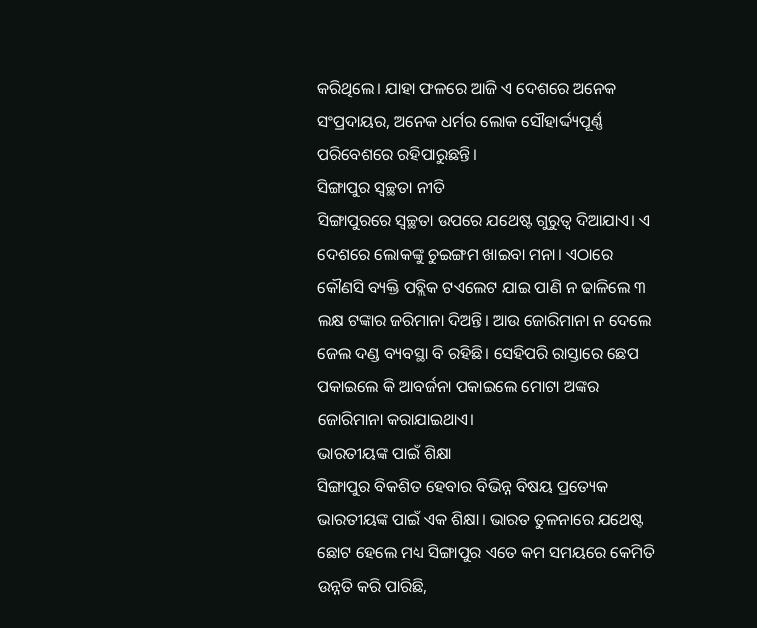କରିଥିଲେ। ଯାହା ଫଳରେ ଆଜି ଏ ଦେଶରେ ଅନେକ ସଂପ୍ରଦାୟର, ଅନେକ ଧର୍ମର ଲୋକ ସୌହାର୍ଦ୍ଦ୍ୟପୂର୍ଣ୍ଣ ପରିବେଶରେ ରହିପାରୁଛନ୍ତି।
ସିଙ୍ଗାପୁର ସ୍ୱଚ୍ଛତା ନୀତି
ସିଙ୍ଗାପୁରରେ ସ୍ୱଚ୍ଛତା ଉପରେ ଯଥେଷ୍ଟ ଗୁରୁତ୍ୱ ଦିଆଯାଏ। ଏ ଦେଶରେ ଲୋକଙ୍କୁ ଚୁଇଙ୍ଗମ ଖାଇବା ମନା। ଏଠାରେ କୌଣସି ବ୍ୟକ୍ତି ପବ୍ଲିକ ଟଏଲେଟ ଯାଇ ପାଣି ନ ଢାଳିଲେ ୩ ଲକ୍ଷ ଟଙ୍କାର ଜରିମାନା ଦିଅନ୍ତି। ଆଉ ଜୋରିମାନା ନ ଦେଲେ ଜେଲ ଦଣ୍ଡ ବ୍ୟବସ୍ଥା ବି ରହିଛି। ସେହିପରି ରାସ୍ତାରେ ଛେପ ପକାଇଲେ କି ଆବର୍ଜନା ପକାଇଲେ ମୋଟା ଅଙ୍କର ଜୋରିମାନା କରାଯାଇଥାଏ।
ଭାରତୀୟଙ୍କ ପାଇଁ ଶିକ୍ଷା
ସିଙ୍ଗାପୁର ବିକଶିତ ହେବାର ବିଭିନ୍ନ ବିଷୟ ପ୍ରତ୍ୟେକ ଭାରତୀୟଙ୍କ ପାଇଁ ଏକ ଶିକ୍ଷା। ଭାରତ ତୁଳନାରେ ଯଥେଷ୍ଟ ଛୋଟ ହେଲେ ମଧ୍ୟ ସିଙ୍ଗାପୁର ଏତେ କମ ସମୟରେ କେମିତି ଉନ୍ନତି କରି ପାରିଛି,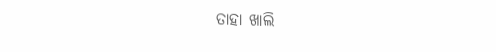ତାହା ଖାଲି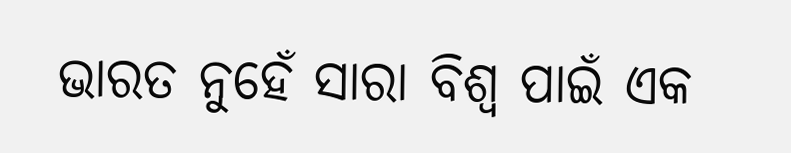ଭାରତ ନୁହେଁ ସାରା ବିଶ୍ୱ ପାଇଁ ଏକ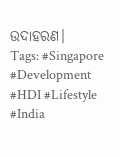ଉଦାହରଣ।
Tags: #Singapore #Development #HDI #Lifestyle #India